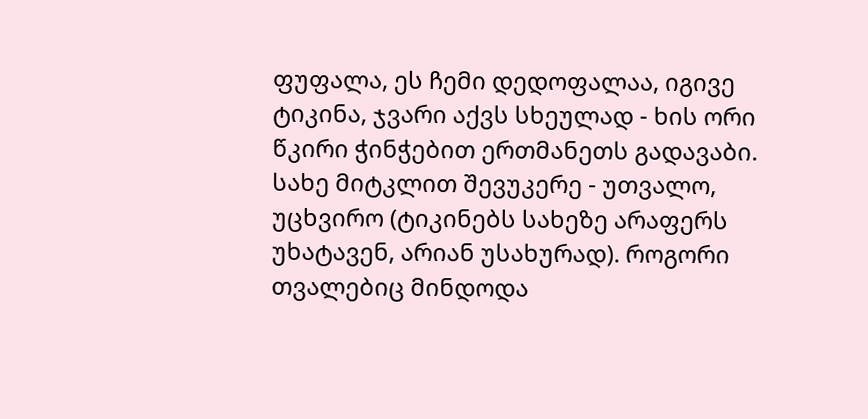ფუფალა, ეს ჩემი დედოფალაა, იგივე ტიკინა, ჯვარი აქვს სხეულად - ხის ორი წკირი ჭინჭებით ერთმანეთს გადავაბი. სახე მიტკლით შევუკერე - უთვალო, უცხვირო (ტიკინებს სახეზე არაფერს უხატავენ, არიან უსახურად). როგორი თვალებიც მინდოდა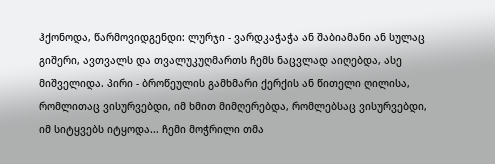ჰქონოდა, წარმოვიდგენდი: ლურჯი - ვარდკაჭაჭა ან შაბიამანი ან სულაც გიშერი, ავთვალს და თვალუკუღმართს ჩემს ნაცვლად აიღებდა, ასე მიშველიდა. პირი - ბროწეულის გამხმარი ქერქის ან წითელი ღილისა, რომლითაც ვისურვებდი, იმ ხმით მიმღერებდა, რომლებსაც ვისურვებდი, იმ სიტყვებს იტყოდა... ჩემი მოჭრილი თმა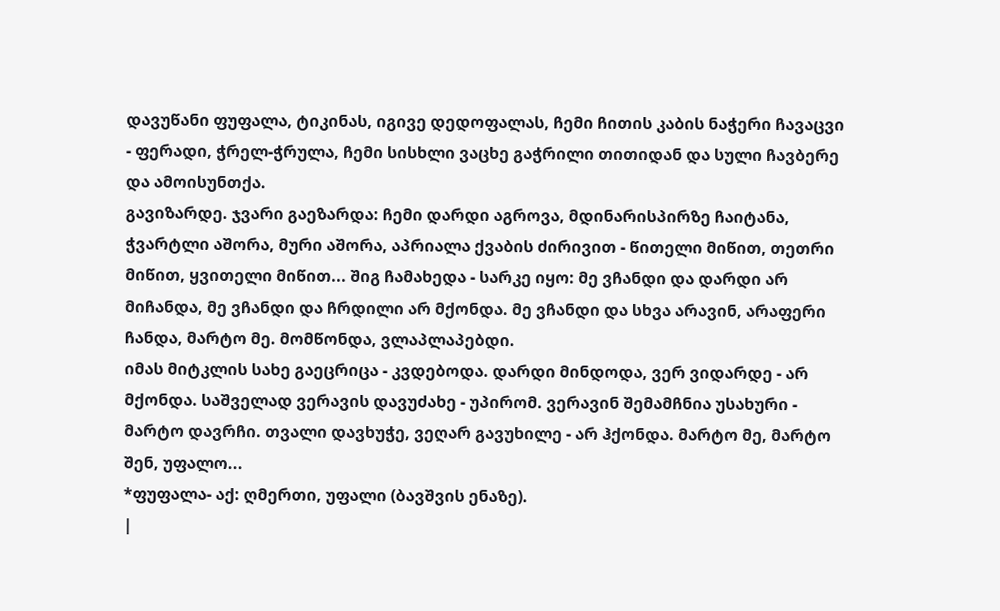დავუწანი ფუფალა, ტიკინას, იგივე დედოფალას, ჩემი ჩითის კაბის ნაჭერი ჩავაცვი - ფერადი, ჭრელ-ჭრულა, ჩემი სისხლი ვაცხე გაჭრილი თითიდან და სული ჩავბერე და ამოისუნთქა.
გავიზარდე. ჯვარი გაეზარდა: ჩემი დარდი აგროვა, მდინარისპირზე ჩაიტანა, ჭვარტლი აშორა, მური აშორა, აპრიალა ქვაბის ძირივით - წითელი მიწით, თეთრი მიწით, ყვითელი მიწით... შიგ ჩამახედა - სარკე იყო: მე ვჩანდი და დარდი არ მიჩანდა, მე ვჩანდი და ჩრდილი არ მქონდა. მე ვჩანდი და სხვა არავინ, არაფერი ჩანდა, მარტო მე. მომწონდა, ვლაპლაპებდი.
იმას მიტკლის სახე გაეცრიცა - კვდებოდა. დარდი მინდოდა, ვერ ვიდარდე - არ მქონდა. საშველად ვერავის დავუძახე - უპირომ. ვერავინ შემამჩნია უსახური - მარტო დავრჩი. თვალი დავხუჭე, ვეღარ გავუხილე - არ ჰქონდა. მარტო მე, მარტო შენ, უფალო...
*ფუფალა- აქ: ღმერთი, უფალი (ბავშვის ენაზე).
|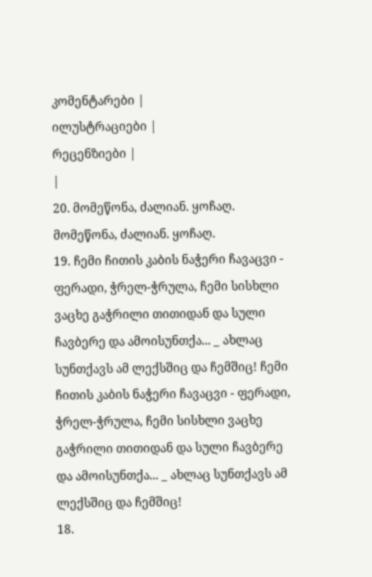კომენტარები |
ილუსტრაციები |
რეცენზიები |
|
20. მომეწონა, ძალიან. ყოჩაღ. მომეწონა, ძალიან. ყოჩაღ.
19. ჩემი ჩითის კაბის ნაჭერი ჩავაცვი - ფერადი, ჭრელ-ჭრულა, ჩემი სისხლი ვაცხე გაჭრილი თითიდან და სული ჩავბერე და ამოისუნთქა... _ ახლაც სუნთქავს ამ ლექსშიც და ჩემშიც! ჩემი ჩითის კაბის ნაჭერი ჩავაცვი - ფერადი, ჭრელ-ჭრულა, ჩემი სისხლი ვაცხე გაჭრილი თითიდან და სული ჩავბერე და ამოისუნთქა... _ ახლაც სუნთქავს ამ ლექსშიც და ჩემშიც!
18.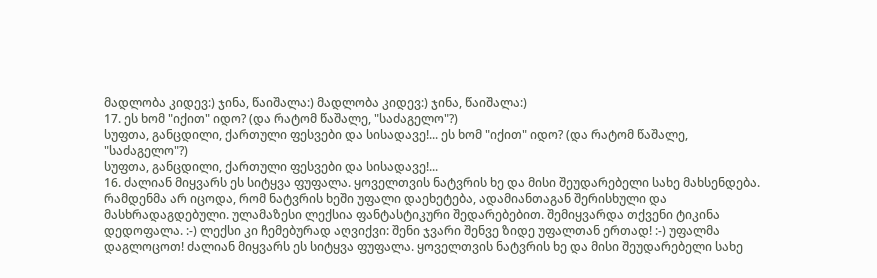მადლობა კიდევ:) ჯინა, წაიშალა:) მადლობა კიდევ:) ჯინა, წაიშალა:)
17. ეს ხომ "იქით" იდო? (და რატომ წაშალე, "საძაგელო"?)
სუფთა, განცდილი, ქართული ფესვები და სისადავე!... ეს ხომ "იქით" იდო? (და რატომ წაშალე, "საძაგელო"?)
სუფთა, განცდილი, ქართული ფესვები და სისადავე!...
16. ძალიან მიყვარს ეს სიტყვა ფუფალა. ყოველთვის ნატვრის ხე და მისი შეუდარებელი სახე მახსენდება. რამდენმა არ იცოდა, რომ ნატვრის ხეში უფალი დაეხეტება, ადამიანთაგან შერისხული და მასხრადაგდებული. ულამაზესი ლექსია ფანტასტიკური შედარებებით. შემიყვარდა თქვენი ტიკინა დედოფალა. :-) ლექსი კი ჩემებურად აღვიქვი: შენი ჯვარი შენვე ზიდე უფალთან ერთად! :-) უფალმა დაგლოცოთ! ძალიან მიყვარს ეს სიტყვა ფუფალა. ყოველთვის ნატვრის ხე და მისი შეუდარებელი სახე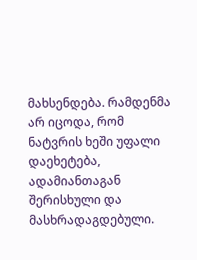მახსენდება. რამდენმა არ იცოდა, რომ ნატვრის ხეში უფალი დაეხეტება, ადამიანთაგან შერისხული და მასხრადაგდებული.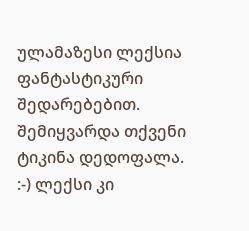ულამაზესი ლექსია ფანტასტიკური შედარებებით. შემიყვარდა თქვენი ტიკინა დედოფალა. :-) ლექსი კი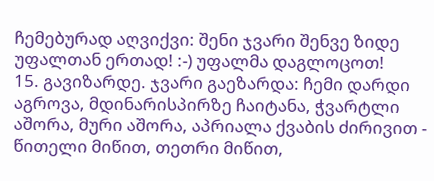ჩემებურად აღვიქვი: შენი ჯვარი შენვე ზიდე უფალთან ერთად! :-) უფალმა დაგლოცოთ!
15. გავიზარდე. ჯვარი გაეზარდა: ჩემი დარდი აგროვა, მდინარისპირზე ჩაიტანა, ჭვარტლი აშორა, მური აშორა, აპრიალა ქვაბის ძირივით - წითელი მიწით, თეთრი მიწით,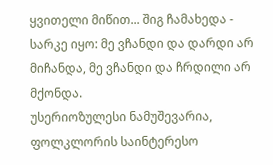ყვითელი მიწით... შიგ ჩამახედა - სარკე იყო: მე ვჩანდი და დარდი არ მიჩანდა, მე ვჩანდი და ჩრდილი არ მქონდა.
უსერიოზულესი ნამუშევარია, ფოლკლორის საინტერესო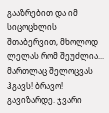გააზრებით და იმ სიცოცხლის შთაბერვით, მხოლოდ ლელას რომ შეუძლია... მართლაც შელოცვას ჰგავს! ბრავო! გავიზარდე. ჯვარი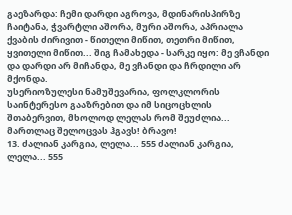გაეზარდა: ჩემი დარდი აგროვა, მდინარისპირზე ჩაიტანა, ჭვარტლი აშორა, მური აშორა, აპრიალა ქვაბის ძირივით - წითელი მიწით, თეთრი მიწით, ყვითელი მიწით... შიგ ჩამახედა - სარკე იყო: მე ვჩანდი და დარდი არ მიჩანდა, მე ვჩანდი და ჩრდილი არ მქონდა.
უსერიოზულესი ნამუშევარია, ფოლკლორის საინტერესო გააზრებით და იმ სიცოცხლის შთაბერვით, მხოლოდ ლელას რომ შეუძლია... მართლაც შელოცვას ჰგავს! ბრავო!
13. ძალიან კარგია, ლელა... 555 ძალიან კარგია, ლელა... 555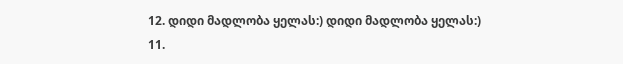12. დიდი მადლობა ყელას:) დიდი მადლობა ყელას:)
11.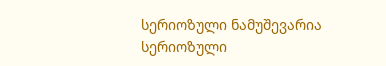სერიოზული ნამუშევარია სერიოზული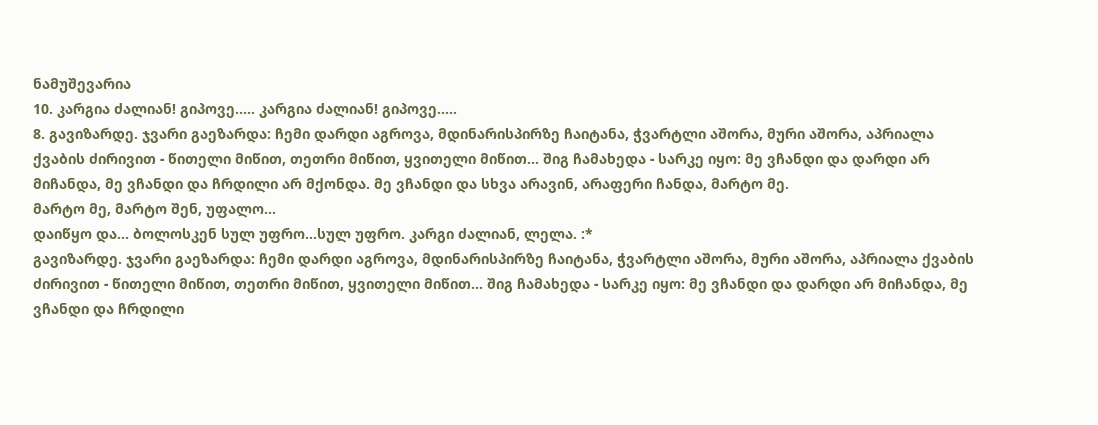ნამუშევარია
10. კარგია ძალიან! გიპოვე..... კარგია ძალიან! გიპოვე.....
8. გავიზარდე. ჯვარი გაეზარდა: ჩემი დარდი აგროვა, მდინარისპირზე ჩაიტანა, ჭვარტლი აშორა, მური აშორა, აპრიალა ქვაბის ძირივით - წითელი მიწით, თეთრი მიწით, ყვითელი მიწით... შიგ ჩამახედა - სარკე იყო: მე ვჩანდი და დარდი არ მიჩანდა, მე ვჩანდი და ჩრდილი არ მქონდა. მე ვჩანდი და სხვა არავინ, არაფერი ჩანდა, მარტო მე.
მარტო მე, მარტო შენ, უფალო...
დაიწყო და... ბოლოსკენ სულ უფრო...სულ უფრო. კარგი ძალიან, ლელა. :*
გავიზარდე. ჯვარი გაეზარდა: ჩემი დარდი აგროვა, მდინარისპირზე ჩაიტანა, ჭვარტლი აშორა, მური აშორა, აპრიალა ქვაბის ძირივით - წითელი მიწით, თეთრი მიწით, ყვითელი მიწით... შიგ ჩამახედა - სარკე იყო: მე ვჩანდი და დარდი არ მიჩანდა, მე ვჩანდი და ჩრდილი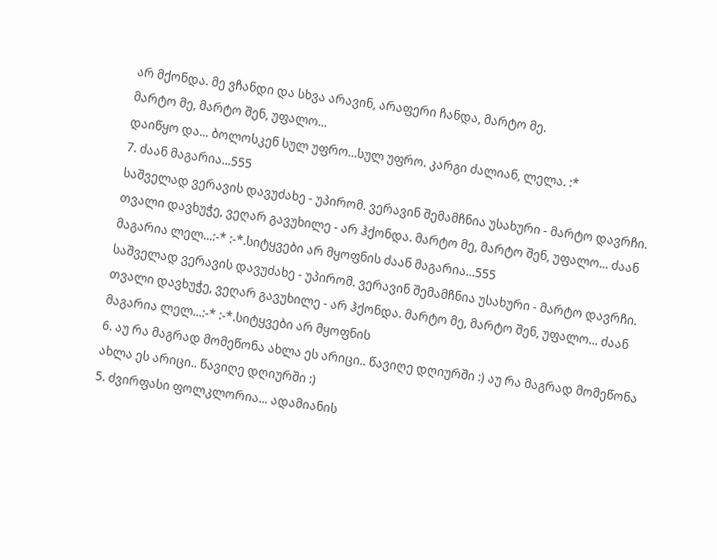არ მქონდა. მე ვჩანდი და სხვა არავინ, არაფერი ჩანდა, მარტო მე.
მარტო მე, მარტო შენ, უფალო...
დაიწყო და... ბოლოსკენ სულ უფრო...სულ უფრო. კარგი ძალიან, ლელა. :*
7. ძაან მაგარია...555
საშველად ვერავის დავუძახე - უპირომ. ვერავინ შემამჩნია უსახური - მარტო დავრჩი. თვალი დავხუჭე, ვეღარ გავუხილე - არ ჰქონდა. მარტო მე, მარტო შენ, უფალო... ძაან მაგარია ლელ...:-* :-*.სიტყვები არ მყოფნის ძაან მაგარია...555
საშველად ვერავის დავუძახე - უპირომ. ვერავინ შემამჩნია უსახური - მარტო დავრჩი. თვალი დავხუჭე, ვეღარ გავუხილე - არ ჰქონდა. მარტო მე, მარტო შენ, უფალო... ძაან მაგარია ლელ...:-* :-*.სიტყვები არ მყოფნის
6. აუ რა მაგრად მომეწონა ახლა ეს არიცი.. წავიღე დღიურში :) აუ რა მაგრად მომეწონა ახლა ეს არიცი.. წავიღე დღიურში :)
5. ძვირფასი ფოლკლორია... ადამიანის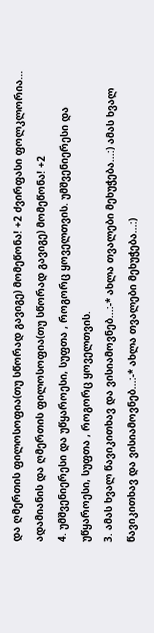და ღმერთის ფილოსოფია(თუ სწორად გავიგე) მომეწონა! +2 ძვირფასი ფოლკლორია... ადამიანის და ღმერთის ფილოსოფია(თუ სწორად გავიგე) მომეწონა! +2
4. უმშვენიერესი და უწყაროესი, სუფთა , როგორც ყოველთვის. უმშვენიერესი და უწყაროესი, სუფთა , როგორც ყოველთვის.
3. ამას ხვალ წავიკითხავ და ვისიამოვნებ...:-* ახლა თვალები მეხუჭება...:) ამას ხვალ წავიკითხავ და ვისიამოვნებ...:-* ახლა თვალები მეხუჭება...:)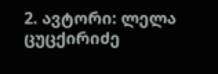2. ავტორი: ლელა ცუცქირიძე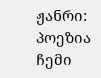ჟანრი: პოეზია ჩემი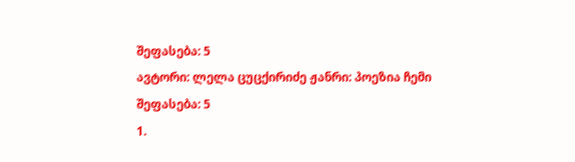შეფასება: 5
ავტორი: ლელა ცუცქირიძე ჟანრი: პოეზია ჩემი შეფასება: 5
1.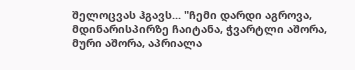შელოცვას ჰგავს... "ჩემი დარდი აგროვა, მდინარისპირზე ჩაიტანა, ჭვარტლი აშორა, მური აშორა, აპრიალა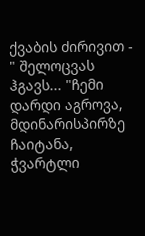ქვაბის ძირივით - " შელოცვას ჰგავს... "ჩემი დარდი აგროვა, მდინარისპირზე ჩაიტანა, ჭვარტლი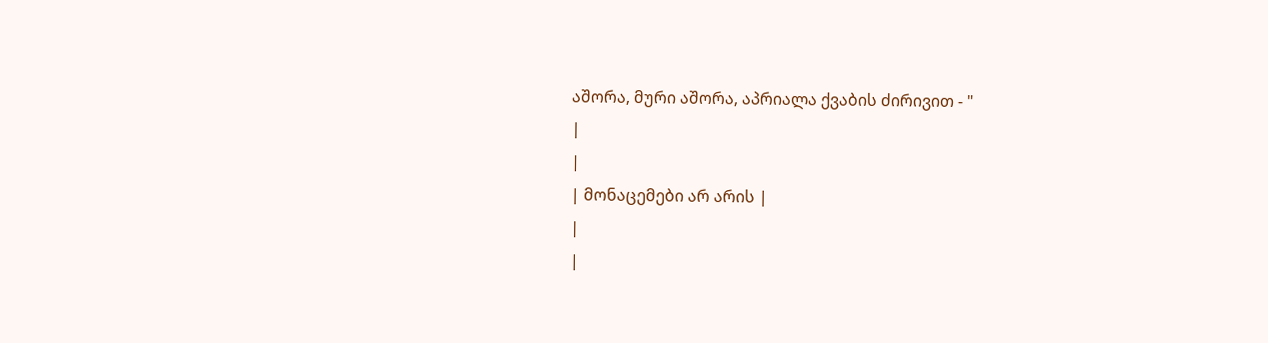აშორა, მური აშორა, აპრიალა ქვაბის ძირივით - "
|
|
| მონაცემები არ არის |
|
|